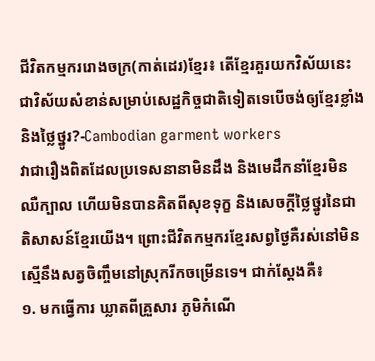ជីវិតកម្មកររោងចក្រ(កាត់ដេរ)ខ្មែរ៖ តើខ្មែរគួរយកវិស័យនេះជាវិស័យសំខាន់សម្រាប់សេដ្ឋកិច្ចជាតិទៀតទេបើចង់ឲ្យខ្មែរខ្លាំង និងថ្លៃថ្នូរ?-Cambodian garment workers
វាជារឿងពិតដែលប្រទេសនានាមិនដឹង និងមេដឹកនាំខ្មែរមិនឈឺក្បាល ហើយមិនបានគិតពីសុខទុក្ខ និងសេចក្តីថ្លៃថ្នូរនៃជាតិសាសន៍ខ្មែរយើង។ ព្រោះជីវិតកម្មករខ្មែរសព្វថ្ងៃគឺរស់នៅមិនស្មើនឹងសត្វចិញ្ចឹមនៅស្រុករីកចម្រើនទេ។ ជាក់ស្តែងគឺ៖
១. មកធ្វើការ ឃ្លាតពីគ្រួសារ ភូមិកំណើ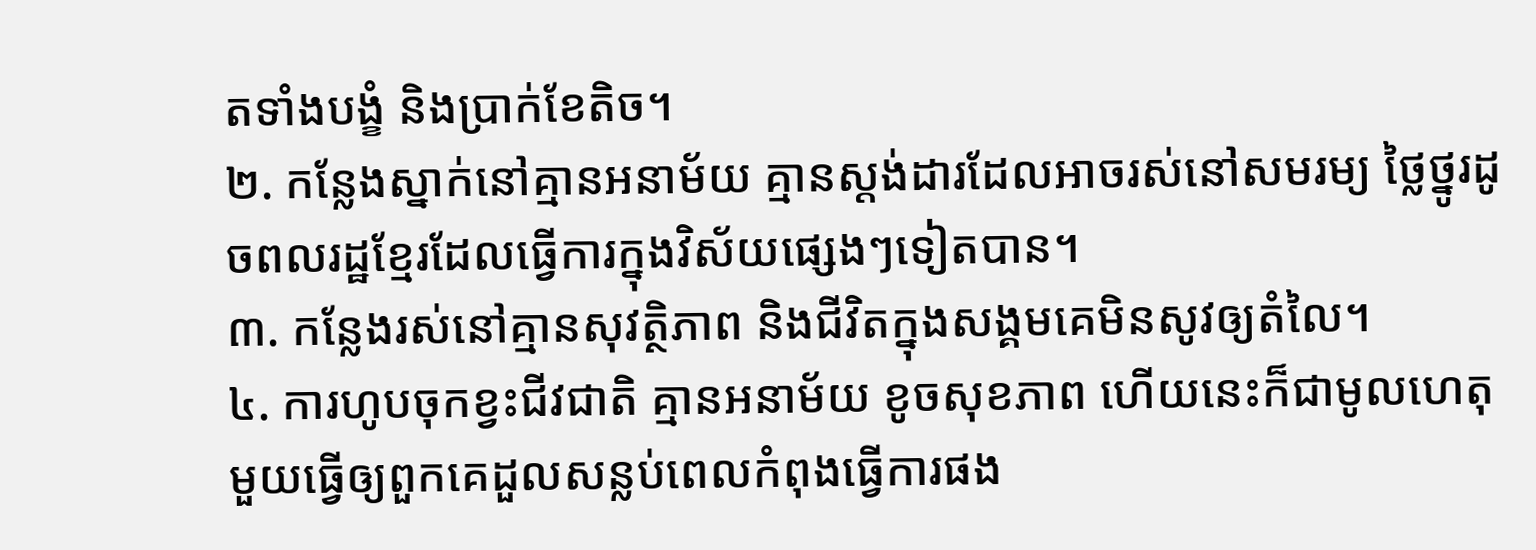តទាំងបង្ខំ និងប្រាក់ខែតិច។
២. កន្លែងស្នាក់នៅគ្មានអនាម័យ គ្មានស្តង់ដារដែលអាចរស់នៅសមរម្យ ថ្លៃថ្នូរដូចពលរដ្ឋខ្មែរដែលធ្វើការក្នុងវិស័យផ្សេងៗទៀតបាន។
៣. កន្លែងរស់នៅគ្មានសុវត្ថិភាព និងជីវិតក្នុងសង្គមគេមិនសូវឲ្យតំលៃ។
៤. ការហូបចុកខ្វះជីវជាតិ គ្មានអនាម័យ ខូចសុខភាព ហើយនេះក៏ជាមូលហេតុមួយធ្វើឲ្យពួកគេដួលសន្លប់ពេលកំពុងធ្វើការផង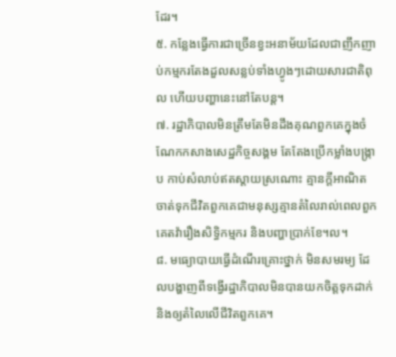ដែរ។
៥. កន្លែងធ្វើការជាច្រើនខ្វះអនាម័យដែលជាញឹកញាប់កម្មករតែងដួលសន្លប់ទាំងហ្វូងៗដោយសារជាតិពុល ហើយបញ្ហានេះនៅតែបន្ត។
៧. រដ្ឋាភិបាលមិនត្រឹមតែមិនដឹងគុណពួកគេក្នុងចំណែកកសាងសេដ្ឋកិច្ចសង្គម តែតែងប្រើកម្លាំងបង្រ្កាប កាប់សំលាប់ឥតស្តាយស្រណោះ គ្មានក្តីអាណិត ចាត់ទុកជីវិតពួកគេជាមនុស្សគ្មានតំលៃរាល់ពេលពួកគេតវ៉ារឿងសិទ្ធិកម្មករ និងបញ្ហាប្រាក់ខែ។ល។
៨. មធ្យោបាយធ្វើដំណើរគ្រោះថ្នាក់ មិនសមរម្យ ដែលបង្ហាញពីទង្វើរដ្ឋាភិបាលមិនបានយកចិត្តទុកដាក់ និងឲ្យតំលៃលើជីវិតពួកគេ។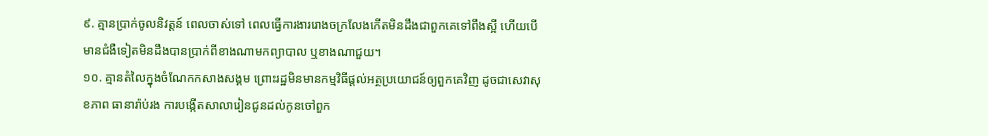៩. គ្មានប្រាក់ចូលនិវត្តន៍ ពេលចាស់ទៅ ពេលធ្វើការងាររោងចក្រលែងកើតមិនដឹងជាពួកគេទៅពឹងស្អី ហើយបើមានជំងឺទៀតមិនដឹងបានប្រាក់ពីខាងណាមកព្យាបាល ឬខាងណាជួយ។
១០. គ្មានតំលៃក្នុងចំណែកកសាងសង្គម ព្រោះរដ្ឋមិនមានកម្មវិធីផ្តល់អត្ថប្រយោជន៍ឲ្យពួកគេវិញ ដូចជាសេវាសុខភាព ធានារ៉ាប់រង ការបង្កើតសាលារៀនជូនដល់កូនចៅពួក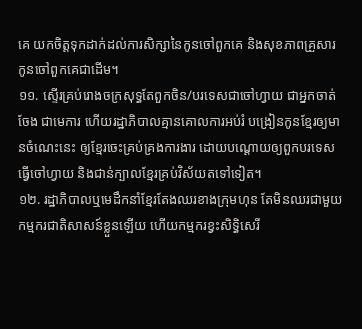គេ យកចិត្តទុកដាក់ដល់ការសិក្សានៃកូនចៅពួកគេ និងសុខភាពគ្រួសារកូនចៅពួកគេជាដើម។
១១. ស្ទើរគ្រប់រោងចក្រសុទ្ធតែពួកចិន/បរទេសជាចៅហ្វាយ ជាអ្នកចាត់ចែង ជាមេការ ហើយរដ្ឋាភិបាលគ្មានគោលការអប់រំ បង្រៀនកូនខ្មែរឲ្យមានចំណេះនេះ ឲ្យខ្មែរចេះគ្រប់គ្រងការងារ ដោយបណ្តោយឲ្យពួកបរទេសធ្វើចៅហ្វាយ និងជាន់ក្បាលខ្មែរគ្រប់វិស័យតទៅទៀត។
១២. រដ្ឋាភិបាលឬមេដឹកនាំខ្មែរតែងឈរខាងក្រុមហុន តែមិនឈរជាមួយកម្មករជាតិសាសន៍ខ្លួនឡើយ ហើយកម្មករខ្វះសិទ្ធិសេរី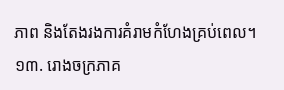ភាព និងតែងរងការគំរាមកំហែងគ្រប់ពេល។
១៣. រោងចក្រភាគ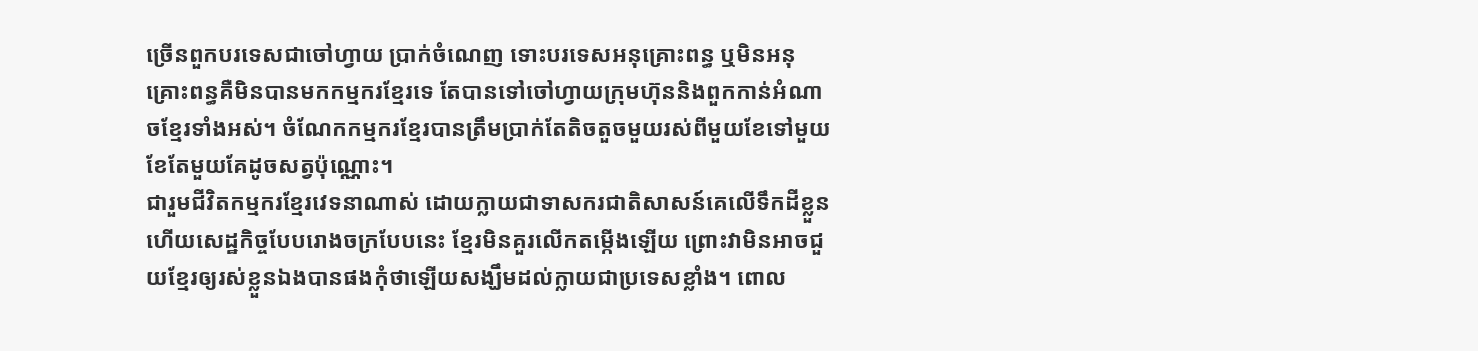ច្រើនពួកបរទេសជាចៅហ្វាយ ប្រាក់ចំណេញ ទោះបរទេសអនុគ្រោះពន្ធ ឬមិនអនុគ្រោះពន្ធគឺមិនបានមកកម្មករខ្មែរទេ តែបានទៅចៅហ្វាយក្រុមហ៊ុននិងពួកកាន់អំណាចខ្មែរទាំងអស់។ ចំណែកកម្មករខ្មែរបានត្រឹមប្រាក់តែតិចតួចមួយរស់ពីមួយខែទៅមួយខែតែមួយគែដូចសត្វប៉ុណ្ណោះ។
ជារួមជីវិតកម្មករខ្មែរវេទនាណាស់ ដោយក្លាយជាទាសករជាតិសាសន៍គេលើទឹកដីខ្លួន ហើយសេដ្ឋកិច្ចបែបរោងចក្របែបនេះ ខ្មែរមិនគួរលើកតម្កើងឡើយ ព្រោះវាមិនអាចជួយខ្មែរឲ្យរស់ខ្លួនឯងបានផងកុំថាឡើយសង្ឃឹមដល់ក្លាយជាប្រទេសខ្លាំង។ ពោល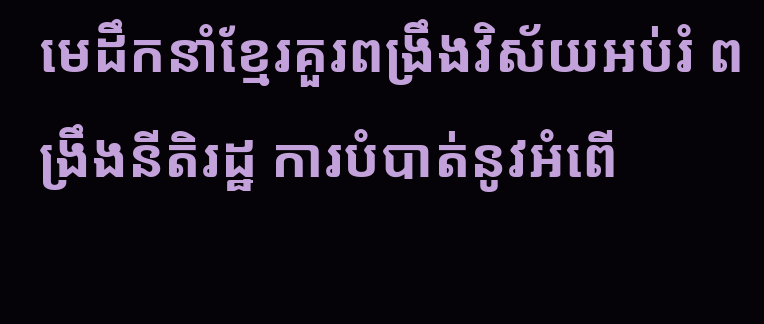មេដឹកនាំខ្មែរគួរពង្រឹងវិស័យអប់រំ ពង្រឹងនីតិរដ្ឋ ការបំបាត់នូវអំពើ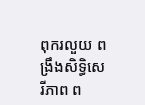ពុករលួយ ពង្រឹងសិទ្ធិសេរីភាព ព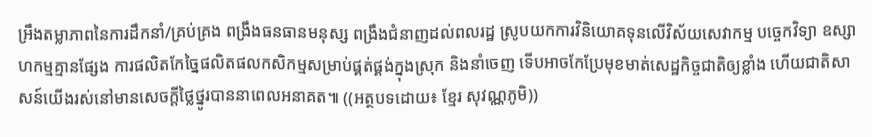អ្រឹងតម្លាភាពនៃការដឹកនាំ/គ្រប់គ្រង ពង្រឹងធនធានមនុស្ស ពង្រឹងជំនាញដល់ពលរដ្ឋ ស្រូបយកការវិនិយោគទុនលើវិស័យសេវាកម្ម បច្ចេកវិទ្យា ឧស្សាហកម្មគ្មានផ្សែង ការផលិតកែច្នៃផលិតផលកសិកម្មសម្រាប់ផ្គត់ផ្គង់ក្នុងស្រុក និងនាំចេញ ទើបអាចកែប្រែមុខមាត់សេដ្ឋកិច្ចជាតិឲ្យខ្លាំង ហើយជាតិសាសន៍យើងរស់នៅមានសេចក្តីថ្លៃថ្នូរបាននាពេលអនាគត៕ ((អត្ថបទដោយ៖ ខ្មែរ សុវណ្ណភូមិ))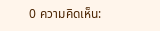0 ความคิดเห็น: